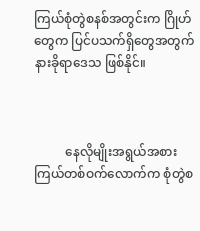ကြယ်စုံတွဲစနစ်အတွင်းက ဂြိုဟ်တွေက ပြင်ပသက်ရှိတွေအတွက် နားခိုရာဒေသ ဖြစ်နိုင်။



          နေလိုမျိုးအရွယ်အစား ကြယ်တစ်ဝက်လောက်က စုံတွဲစ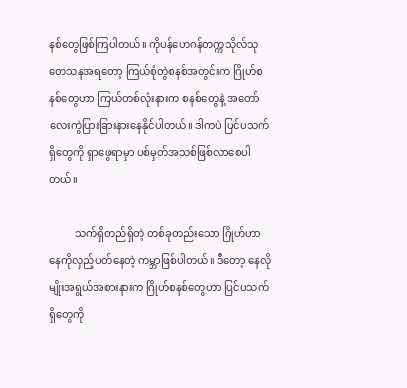နစ်တွေဖြစ်ကြပါတယ်။ ကိုပန်ဟေဂန်တက္ကသိုလ်သုတေသနအရတော့ ကြယ်စုံတွဲစနစ်အတွင်းက ဂြိုဟ်စနစ်တွေဟာ ကြယ်တစ်လုံးနားက စနစ်တွေနဲ့ အတော်လေးကွဲပြားခြားနားနေနိုင်ပါတယ်။ ဒါကပဲ ပြင်ပသက်ရှိတွေကို ရှာဖွေရာမှာ ပစ်မှတ်အသစ်ဖြစ်လာစေပါတယ်။

          သက်ရှိတည်ရှိတဲ့ တစ်ခုတည်းသော ဂြိုဟ်ဟာ နေကိုလှည့်ပတ်နေတဲ့ ကမ္ဘာဖြစ်ပါတယ်။ ဒီတော့ နေလိုမျိုးအရွယ်အစားနားက ဂြိုဟ်စနစ်တွေဟာ ပြင်ပသက်ရှိတွေကို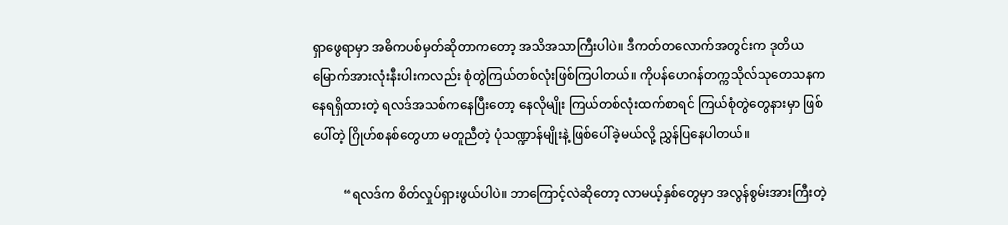ရှာဖွေရာမှာ အဓိကပစ်မှတ်ဆိုတာကတော့ အသိအသာကြီးပါပဲ။ ဒီကတ်တလောက်အတွင်းက ဒုတိယမြောက်အားလုံးနီးပါးကလည်း စုံတွဲကြယ်တစ်လုံးဖြစ်ကြပါတယ်။ ကိုပန်ဟေဂန်တက္ကသိုလ်သုတေသနကနေရရှိထားတဲ့ ရလဒ်အသစ်ကနေပြီးတော့ နေလိုမျိုး ကြယ်တစ်လုံးထက်စာရင် ကြယ်စုံတွဲတွေနားမှာ ဖြစ်ပေါ်တဲ့ ဂြိုဟ်စနစ်တွေဟာ မတူညီတဲ့ ပုံသဏ္ဍာန်မျိုးနဲ့ ဖြစ်ပေါ်ခဲ့မယ်လို့ ညွှန်ပြနေပါတယ်။

          “ရလဒ်က စိတ်လှုပ်ရှားဖွယ်ပါပဲ။ ဘာကြောင့်လဲဆိုတော့ လာမယ့်နှစ်တွေမှာ အလွန်စွမ်းအားကြီးတဲ့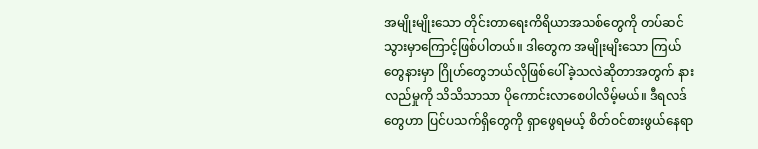အမျိုးမျိုးသော တိုင်းတာရေးကိရိယာအသစ်တွေကို တပ်ဆင်သွားမှာကြောင့်ဖြစ်ပါတယ်။ ဒါတွေက အမျိုးမျိးသော ကြယ်တွေနားမှာ ဂြိုဟ်တွေဘယ်လိုဖြစ်ပေါ်ခဲ့သလဲဆိုတာအတွက် နားလည်မှုကို သိသိသာသာ ပိုကောင်းလာစေပါလိမ့်မယ်။ ဒီရလဒ်တွေဟာ ပြင်ပသက်ရှိတွေကို ရှာဖွေရမယ့် စိတ်ဝင်စားဖွယ်နေရာ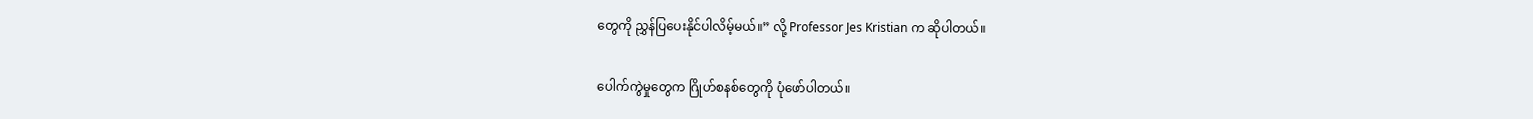တွေကို ညွှန်ပြပေးနိုင်ပါလိမ့်မယ်။” လို့ Professor Jes Kristian က ဆိုပါတယ်။

ပေါက်ကွဲမှုတွေက ဂြိုဟ်စနစ်တွေကို ပုံဖော်ပါတယ်။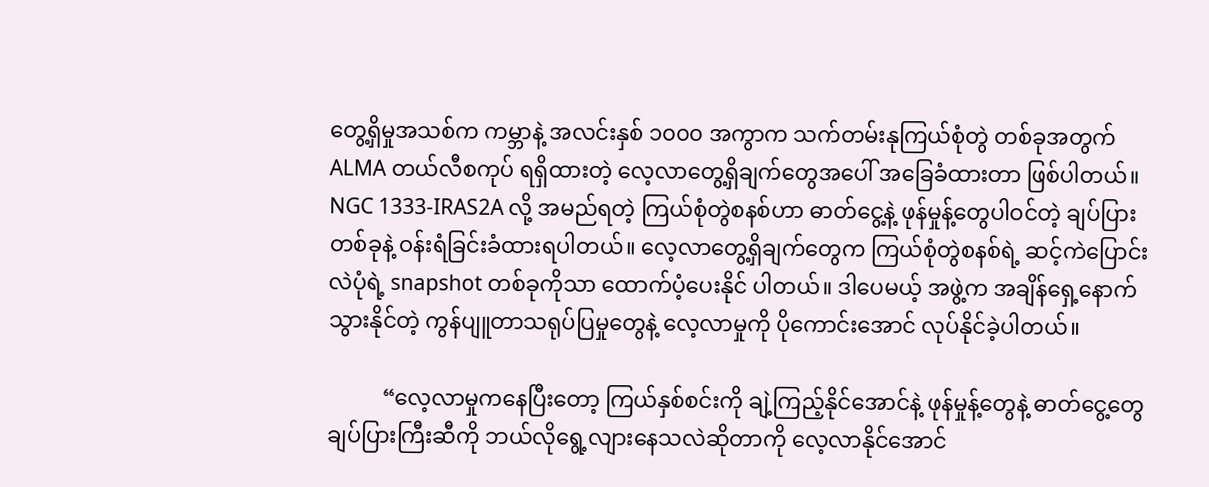တွေ့ရှိမှုအသစ်က ကမ္ဘာနဲ့ အလင်းနှစ် ၁၀၀၀ အကွာက သက်တမ်းနုကြယ်စုံတွဲ တစ်ခုအတွက် ALMA တယ်လီစကုပ် ရရှိထားတဲ့ လေ့လာတွေ့ရှိချက်တွေအပေါ် အခြေခံထားတာ ဖြစ်ပါတယ်။ NGC 1333-IRAS2A လို့ အမည်ရတဲ့ ကြယ်စုံတွဲစနစ်ဟာ ဓာတ်ငွေ့နဲ့ ဖုန်မှုန့်တွေပါဝင်တဲ့ ချပ်ပြားတစ်ခုနဲ့ ဝန်းရံခြင်းခံထားရပါတယ်။ လေ့လာတွေ့ရှိချက်တွေက ကြယ်စုံတွဲစနစ်ရဲ့ ဆင့်ကဲပြောင်းလဲပုံရဲ့ snapshot တစ်ခုကိုသာ ထောက်ပံ့ပေးနိုင် ပါတယ်။ ဒါပေမယ့် အဖွဲ့က အချိန်ရှေ့နောက်သွားနိုင်တဲ့ ကွန်ပျူတာသရုပ်ပြမှုတွေနဲ့ လေ့လာမှုကို ပိုကောင်းအောင် လုပ်နိုင်ခဲ့ပါတယ်။

          “လေ့လာမှုကနေပြီးတော့ ကြယ်နှစ်စင်းကို ချဲ့ကြည့်နိုင်အောင်နဲ့ ဖုန်မှုန့်တွေနဲ့ ဓာတ်ငွေ့တွေ ချပ်ပြားကြီးဆီကို ဘယ်လိုရွေ့လျားနေသလဲဆိုတာကို လေ့လာနိုင်အောင်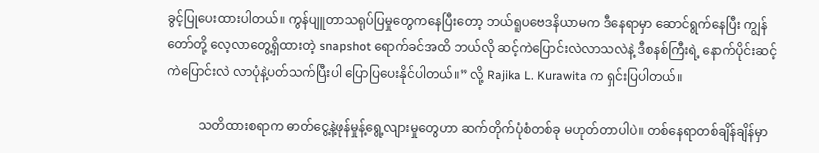ခွင့်ပြုပေးထားပါတယ်။ ကွန်ပျူတာသရုပ်ပြမှုတွေကနေပြီးတော့ ဘယ်ရူပဗေဒနိယာမက ဒီနေရာမှာ ဆောင်ရွက်နေပြီး ကျွန်တော်တို့ လေ့လာတွေ့ရှိထားတဲ့ snapshot ရောက်ခင်အထိ ဘယ်လို ဆင့်ကဲပြောင်းလဲလာသလဲနဲ့ ဒီစနစ်ကြီးရဲ့ နောက်ပိုင်းဆင့်ကဲပြောင်းလဲ လာပုံနဲ့ပတ်သက်ပြီးပါ ပြောပြပေးနိုင်ပါတယ်။” လို့ Rajika L. Kurawita က ရှင်းပြပါတယ်။

          သတိထားစရာက ဓာတ်ငွေ့နဲ့ဖုန်မှုန့်ရွေ့လျားမှုတွေဟာ ဆက်တိုက်ပုံစံတစ်ခု မဟုတ်တာပါပဲ။ တစ်နေရာတစ်ချိန်ချိန်မှာ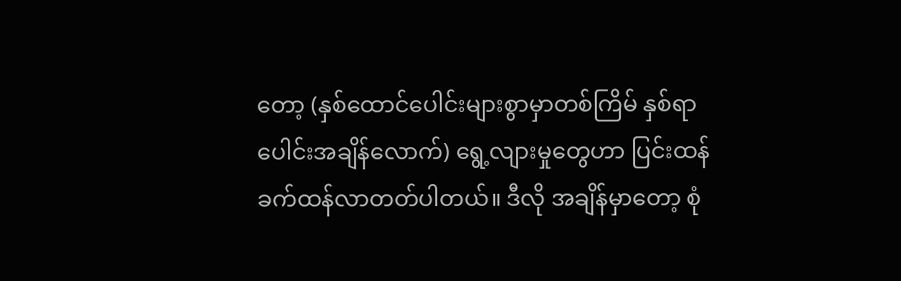တော့ (နှစ်ထောင်ပေါင်းများစွာမှာတစ်ကြိမ် နှစ်ရာပေါင်းအချိန်လောက်) ရွေ့လျားမှုတွေဟာ ပြင်းထန်ခက်ထန်လာတတ်ပါတယ်။ ဒီလို အချိန်မှာတော့ စုံ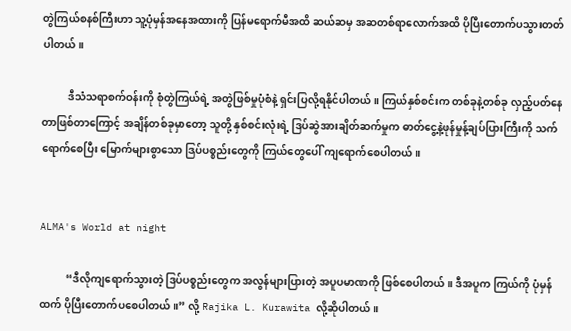တွဲကြယ်စနစ်ကြီးဟာ သူ့ပုံမှန်အနေအထားကို ပြန်မရောက်မီအထိ ဆယ်ဆမှ အဆတစ်ရာလောက်အထိ ပိုပြီးတောက်ပသွားတတ်ပါတယ်။

          ဒီသံသရာစက်ဝန်းကို စုံတွဲကြယ်ရဲ့ အတွဲဖြစ်မှုပုံစံနဲ့ ရှင်းပြလို့ရနိုင်ပါတယ်။ ကြယ်နှစ်စင်းက တစ်ခုနဲ့တစ်ခု လှည့်ပတ်နေတာဖြစ်တာကြောင့် အချိန်တစ်ခုမှာတော့ သူတို့ နှစ်စင်းလုံးရဲ့ ဒြပ်ဆွဲအားချိတ်ဆက်မှုက ဓာတ်ငွေ့နဲ့ဖုန်မှုန့်ချပ်ပြားကြီးကို သက်ရောက်စေပြီး မြောက်များစွာသော ဒြပ်ပစ္စည်းတွေကို ကြယ်တွေပေါ် ကျရောက်စေပါတယ်။


ALMA's World at night

          “ဒီလိုကျရောက်သွားတဲ့ ဒြပ်ပစ္စည်းတွေက အလွန်များပြားတဲ့ အပူပမာဏကို ဖြစ်စေပါတယ်။ ဒီအပူက ကြယ်ကို ပုံမှန်ထက် ပိုပြီးတောက်ပစေပါတယ်။” လို့ Rajika L. Kurawita လို့ဆိုပါတယ်။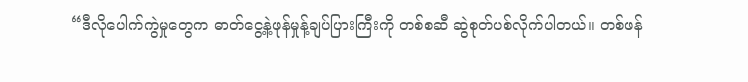“ဒီလိုပေါက်ကွဲမှုတွေက ဓာတ်ငွေ့နဲ့ဖုန်မှုန့်ချပ်ပြားကြီးကို တစ်စဆီ ဆွဲစုတ်ပစ်လိုက်ပါတယ်။ တစ်ဖန်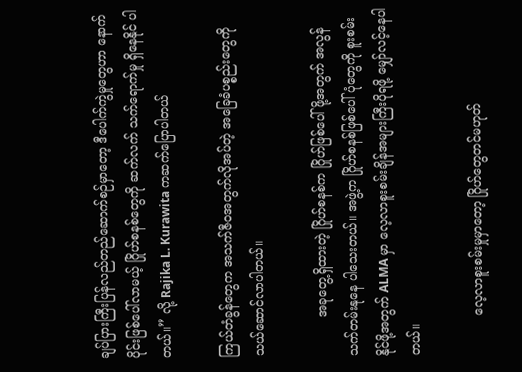ချပ်ပြားကြီးပြန်လည်တည်ဆောက်စဉ်မှာတော့ ဒီပေါက်ကွဲမှုတွေဟာ နောက်ပိုင်းဖြစ်ပေါ်လာမယ့် ဂြိုဟ်စနစ်တွေကို ဆက်လက် သက်ရောက်မှု ရှိနေနိုင် ပါတယ်။” လို့ Rajika L. Kurawita ကဆက်ပြောပါတယ်

ကြယ်တံခွန်တွေက အသက်ဇီဝအတွက်လိုအပ်တဲ့ အခြေခံပစ္စည်းတွေကို သယ်ဆောင်လာပါတယ်။

          အခုတွေ့ရှိထားတဲ့ ဂြိုဟ်စနစ်က ဂြိုဟ်ဖြစ်ပေါ်ဖို့အတွက် အလွန်သက်တမ်းနုနေ ပါသေးတယ်။ အဖွဲ့က ဂြိုဟ်စနစ်ဖြစ်ပေါ်ပုံတွေကို စူးစမ်းနိုင်ဖို့အတွက် ALMA မှာ လေ့လာစူးစမ်းချိန်အများကြီးပိုရဖို့ မျှော်လင့်နေပါတယ်။

          လေ့လာစူးစမ်းမှုမှာတော့ ဂြိုဟ်တွေတင်မဟုတ်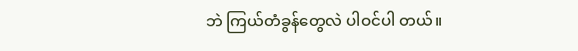ဘဲ ကြယ်တံခွန်တွေလဲ ပါဝင်ပါ တယ်။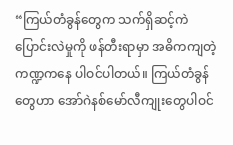“ကြယ်တံခွန်တွေက သက်ရှိဆင့်ကဲပြောင်းလဲမှုကို ဖန်တီးရာမှာ အဓိကကျတဲ့ ကဏ္ဍကနေ ပါဝင်ပါတယ်။ ကြယ်တံခွန်တွေဟာ အော်ဂဲနစ်မော်လီကျုးတွေပါဝင်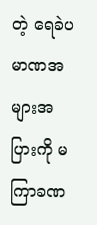တဲ့ ရေခဲပမာဏအများအပြားကို မကြာခဏ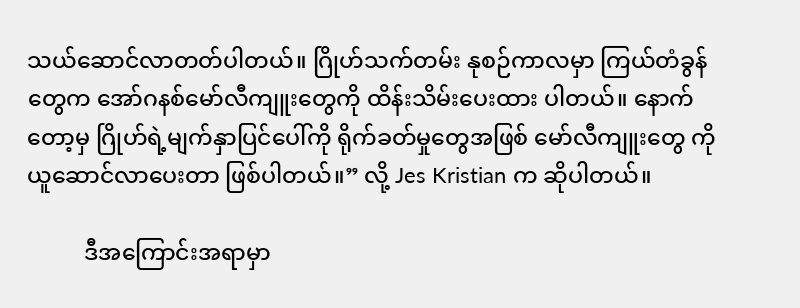သယ်ဆောင်လာတတ်ပါတယ်။ ဂြိုဟ်သက်တမ်း နုစဉ်ကာလမှာ ကြယ်တံခွန်တွေက အော်ဂနစ်မော်လီကျူးတွေကို ထိန်းသိမ်းပေးထား ပါတယ်။ နောက်တော့မှ ဂြိုဟ်ရဲ့မျက်နှာပြင်ပေါ်ကို ရိုက်ခတ်မှုတွေအဖြစ် မော်လီကျူးတွေ ကို ယူဆောင်လာပေးတာ ဖြစ်ပါတယ်။” လို့ Jes Kristian က ဆိုပါတယ်။

          ဒီအကြောင်းအရာမှာ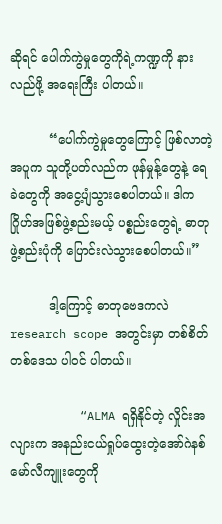ဆိုရင် ပေါက်ကွဲမှုတွေကိုရဲ့ကဏ္ဍကို နားလည်ဖို့ အရေးကြီး ပါတယ်။

          “ပေါက်ကွဲမှုတွေကြောင့် ဖြစ်လာတဲ့အပူက သူတို့ပတ်လည်က ဖုန်မှုန့်တွေနဲ့ ရေခဲတွေကို အငွေ့ပျံသွားစေပါတယ်။ ဒါက ဂြိုဟ်အဖြစ်ဖွဲ့စည်းမယ့် ပစ္စည်းတွေရဲ့ ဓာတု ဖွဲ့စည်းပုံကို ပြောင်းလဲသွားစေပါတယ်။”

          ဒါ့ကြောင့် ဓာတုဗေဒကလဲ research scope အတွင်းမှာ တစ်စိတ်တစ်ဒေသ ပါဝင် ပါတယ်။

          “ALMA ရရှိနိုင်တဲ့ လှိုင်းအလျားက အနည်းငယ်ရှုပ်ထွေးတဲ့အော်ဂဲနစ် မော်လီကျူးတွေကို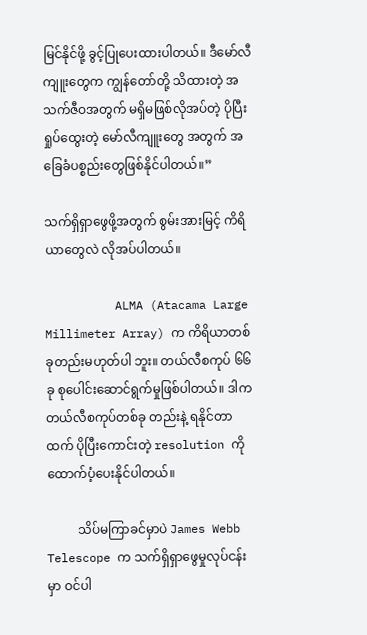မြင်နိုင်ဖို့ ခွင့်ပြုပေးထားပါတယ်။ ဒီမော်လီကျူးတွေက ကျွန်တော်တို့ သိထားတဲ့ အသက်ဇီဝအတွက် မရှိမဖြစ်လိုအပ်တဲ့ ပိုပြီးရှုပ်ထွေးတဲ့ မော်လီကျူးတွေ အတွက် အခြေခံပစ္စည်းတွေဖြစ်နိုင်ပါတယ်။”

သက်ရှိရှာဖွေဖို့အတွက် စွမ်းအားမြင့် ကိရိယာတွေလဲ လိုအပ်ပါတယ်။

          ALMA (Atacama Large Millimeter Array) က ကိရိယာတစ်ခုတည်းမဟုတ်ပါ ဘူး။ တယ်လီစကုပ် ၆၆ ခု စုပေါင်းဆောင်ရွက်မှုဖြစ်ပါတယ်။ ဒါက တယ်လီစကုပ်တစ်ခု တည်းနဲ့ ရနိုင်တာထက် ပိုပြီးကောင်းတဲ့ resolution ကို ထောက်ပံ့ပေးနိုင်ပါတယ်။

          သိပ်မကြာခင်မှာပဲ James Webb Telescope က သက်ရှိရှာဖွေမှုလုပ်ငန်းမှာ ဝင်ပါ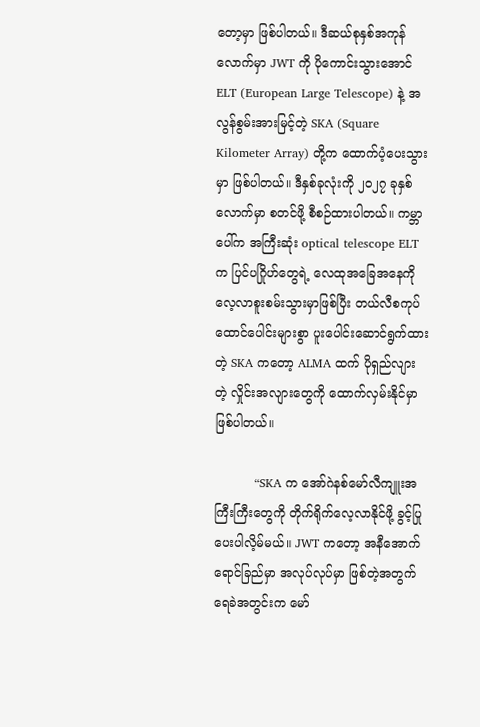တော့မှာ ဖြစ်ပါတယ်။ ဒီဆယ်စုနှစ်အကုန်လောက်မှာ JWT ကို ပိုကောင်းသွားအောင် ELT (European Large Telescope) နဲ့ အလွန်စွမ်းအားမြင့်တဲ့ SKA (Square Kilometer Array) တို့က ထောက်ပံ့ပေးသွားမှာ ဖြစ်ပါတယ်။ ဒီနှစ်ခုလုံးကို ၂၀၂၇ ခုနှစ်လောက်မှာ စတင်ဖို့ စီစဉ်ထားပါတယ်။ ကမ္ဘာပေါ်က အကြီးဆုံး optical telescope ELT က ပြင်ပဂြိုဟ်တွေရဲ့ လေထုအခြေအနေကို လေ့လာစူးစမ်းသွားမှာဖြစ်ပြီး တယ်လီစကုပ် ထောင်ပေါင်းများစွာ ပူးပေါင်းဆောင်ရွက်ထားတဲ့ SKA ကတော့ ALMA ထက် ပိုရှည်လျား တဲ့ လှိုင်းအလျားတွေကို ထောက်လှမ်းနိုင်မှာ ဖြစ်ပါတယ်။

          “SKA က အော်ဂဲနစ်မော်လီကျူးအကြီးကြီးတွေကို တိုက်ရိုက်လေ့လာနိုင်ဖို့ ခွင့်ပြု ပေးပါလိ့မ်မယ်။ JWT ကတော့ အနီအောက်ရောင်ခြည်မှာ အလုပ်လုပ်မှာ ဖြစ်တဲ့အတွက် ရေခဲအတွင်းက မော်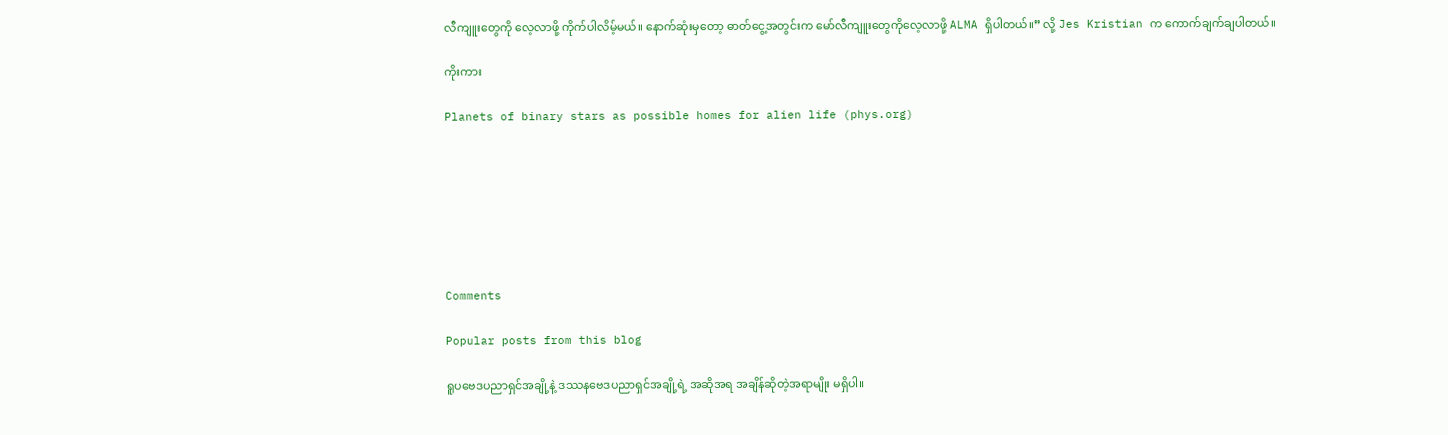လီကျူးတွေကို လေ့လာဖို့ ကိုက်ပါလိမ့်မယ်။ နောက်ဆုံးမှတော့ ဓာတ်ငွေ့အတွင်းက မော်လီကျူးတွေကိုလေ့လာဖို့ ALMA ရှိပါတယ်။” လို့ Jes Kristian က ကောက်ချက်ချပါတယ်။

ကိုးကား

Planets of binary stars as possible homes for alien life (phys.org)







Comments

Popular posts from this blog

ရူပဗေဒပညာရှင်အချို့နဲ့ ဒဿနဗေဒပညာရှင်အချို့ရဲ့ အဆိုအရ အချိန်ဆိုတဲ့အရာမျိုး မရှိပါ။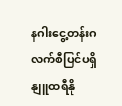နဂါးငွေ့တန်းဂလက်စီပြင်ပရှိ နျူထရီနို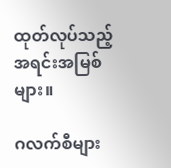ထုတ်လုပ်သည့် အရင်းအမြစ်များ။

ဂလက်စီများ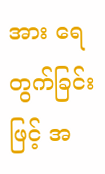အား ရေတွက်ခြင်းဖြင့် အ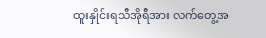ထူးနှိုင်းရသီအိုရီအား လက်တွေ့အ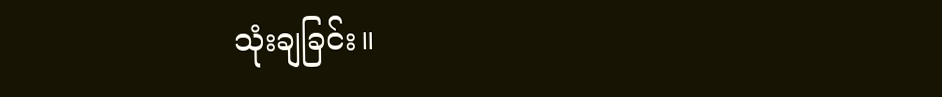သုံးချခြင်း။